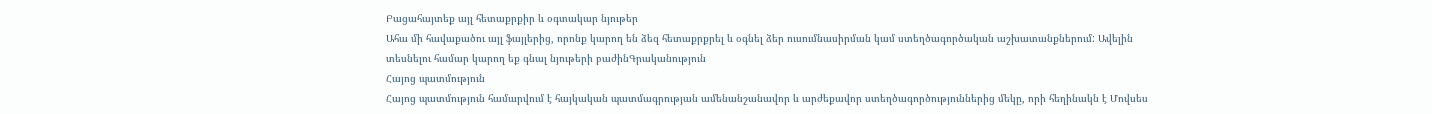Բացահայտեք այլ հետաքրքիր և օգտակար նյութեր
Ահա մի հավաքածու այլ ֆայլերից, որոնք կարող են ձեզ հետաքրքրել և օգնել ձեր ուսումնասիրման կամ ստեղծագործական աշխատանքներում: Ավելին տեսնելու համար կարող եք գնալ նյութերի բաժինԳրականություն
Հայոց պատմություն
Հայոց պատմություն համարվում է հայկական պատմագրության ամենանշանավոր և արժեքավոր ստեղծագործություններից մեկը, որի հեղինակն է Մովսես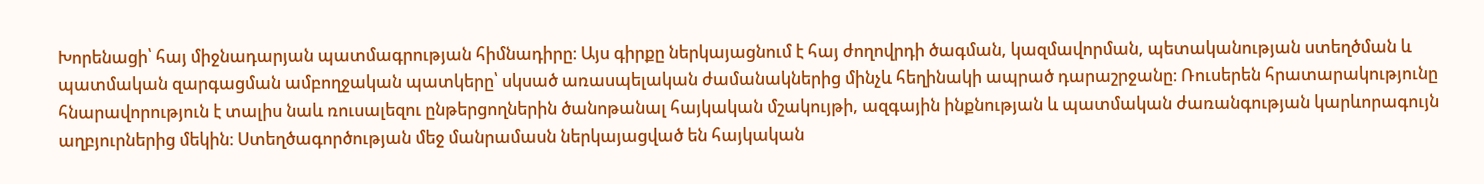Խորենացի՝ հայ միջնադարյան պատմագրության հիմնադիրը։ Այս գիրքը ներկայացնում է հայ ժողովրդի ծագման, կազմավորման, պետականության ստեղծման և պատմական զարգացման ամբողջական պատկերը՝ սկսած առասպելական ժամանակներից մինչև հեղինակի ապրած դարաշրջանը։ Ռուսերեն հրատարակությունը հնարավորություն է տալիս նաև ռուսալեզու ընթերցողներին ծանոթանալ հայկական մշակույթի, ազգային ինքնության և պատմական ժառանգության կարևորագույն աղբյուրներից մեկին։ Ստեղծագործության մեջ մանրամասն ներկայացված են հայկական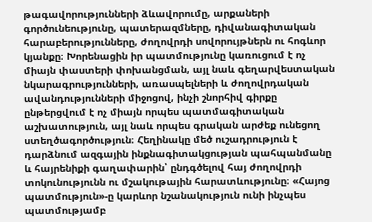թագավորությունների ձևավորումը, արքաների գործունեությունը, պատերազմները, դիվանագիտական հարաբերությունները, ժողովրդի սովորույթներն ու հոգևոր կյանքը։ Խորենացին իր պատմությունը կառուցում է ոչ միայն փաստերի փոխանցման, այլ նաև գեղարվեստական նկարագրությունների, առասպելների և ժողովրդական ավանդությունների միջոցով, ինչի շնորհիվ գիրքը ընթերցվում է ոչ միայն որպես պատմագիտական աշխատություն, այլ նաև որպես գրական արժեք ունեցող ստեղծագործություն։ Հեղինակը մեծ ուշադրություն է դարձնում ազգային ինքնագիտակցության պահպանմանը և հայրենիքի գաղափարին՝ ընդգծելով հայ ժողովրդի տոկունությունն ու մշակութային հարատևությունը։ «Հայոց պատմություն»-ը կարևոր նշանակություն ունի ինչպես պատմությամբ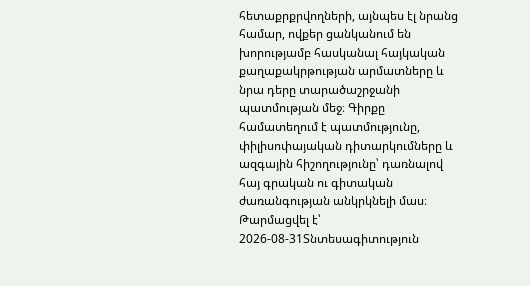հետաքրքրվողների, այնպես էլ նրանց համար, ովքեր ցանկանում են խորությամբ հասկանալ հայկական քաղաքակրթության արմատները և նրա դերը տարածաշրջանի պատմության մեջ։ Գիրքը համատեղում է պատմությունը, փիլիսոփայական դիտարկումները և ազգային հիշողությունը՝ դառնալով հայ գրական ու գիտական ժառանգության անկրկնելի մաս։
Թարմացվել է՝ 2026-08-31Տնտեսագիտություն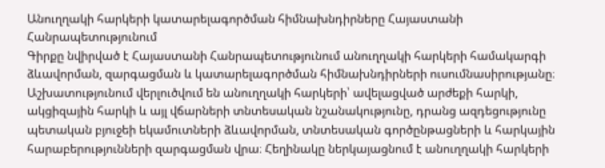Անուղղակի հարկերի կատարելագործման հիմնախնդիրները Հայաստանի Հանրապետությունում
Գիրքը նվիրված է Հայաստանի Հանրապետությունում անուղղակի հարկերի համակարգի ձևավորման, զարգացման և կատարելագործման հիմնախնդիրների ուսումնասիրությանը։ Աշխատությունում վերլուծվում են անուղղակի հարկերի՝ ավելացված արժեքի հարկի, ակցիզային հարկի և այլ վճարների տնտեսական նշանակությունը, դրանց ազդեցությունը պետական բյուջեի եկամուտների ձևավորման, տնտեսական գործընթացների և հարկային հարաբերությունների զարգացման վրա։ Հեղինակը ներկայացնում է անուղղակի հարկերի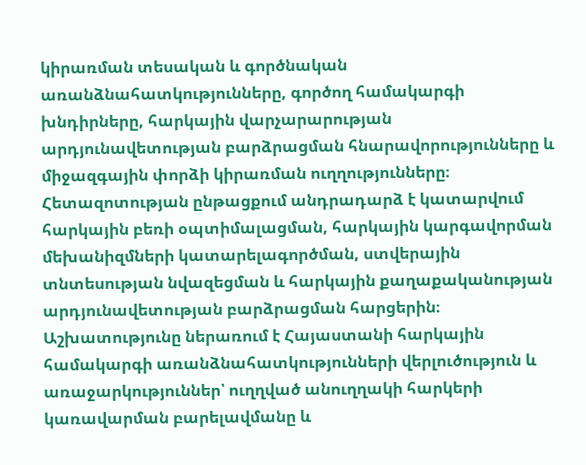կիրառման տեսական և գործնական առանձնահատկությունները, գործող համակարգի խնդիրները, հարկային վարչարարության արդյունավետության բարձրացման հնարավորությունները և միջազգային փորձի կիրառման ուղղությունները։ Հետազոտության ընթացքում անդրադարձ է կատարվում հարկային բեռի օպտիմալացման, հարկային կարգավորման մեխանիզմների կատարելագործման, ստվերային տնտեսության նվազեցման և հարկային քաղաքականության արդյունավետության բարձրացման հարցերին։ Աշխատությունը ներառում է Հայաստանի հարկային համակարգի առանձնահատկությունների վերլուծություն և առաջարկություններ՝ ուղղված անուղղակի հարկերի կառավարման բարելավմանը և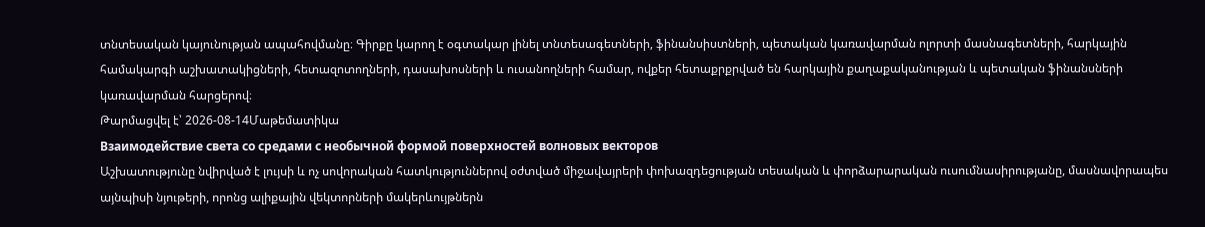տնտեսական կայունության ապահովմանը։ Գիրքը կարող է օգտակար լինել տնտեսագետների, ֆինանսիստների, պետական կառավարման ոլորտի մասնագետների, հարկային համակարգի աշխատակիցների, հետազոտողների, դասախոսների և ուսանողների համար, ովքեր հետաքրքրված են հարկային քաղաքականության և պետական ֆինանսների կառավարման հարցերով։
Թարմացվել է՝ 2026-08-14Մաթեմատիկա
Взаимодействие света со средами с необычной формой поверхностей волновых векторов
Աշխատությունը նվիրված է լույսի և ոչ սովորական հատկություններով օժտված միջավայրերի փոխազդեցության տեսական և փորձարարական ուսումնասիրությանը, մասնավորապես այնպիսի նյութերի, որոնց ալիքային վեկտորների մակերևույթներն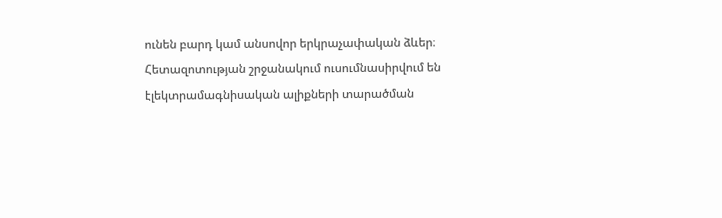ունեն բարդ կամ անսովոր երկրաչափական ձևեր։ Հետազոտության շրջանակում ուսումնասիրվում են էլեկտրամագնիսական ալիքների տարածման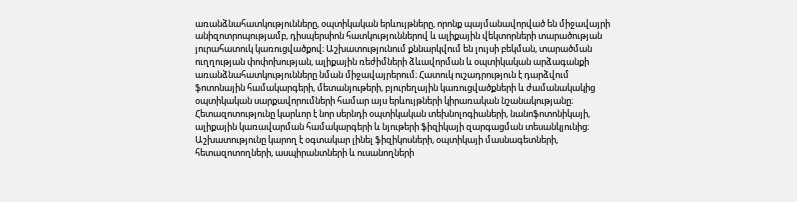առանձնահատկությունները, օպտիկական երևույթները, որոնք պայմանավորված են միջավայրի անիզոտրոպությամբ, դիսպերսիոն հատկություններով և ալիքային վեկտորների տարածության յուրահատուկ կառուցվածքով։ Աշխատությունում քննարկվում են լույսի բեկման, տարածման ուղղության փոփոխության, ալիքային ռեժիմների ձևավորման և օպտիկական արձագանքի առանձնահատկությունները նման միջավայրերում։ Հատուկ ուշադրություն է դարձվում ֆոտոնային համակարգերի, մետանյութերի, բյուրեղային կառուցվածքների և ժամանակակից օպտիկական սարքավորումների համար այս երևույթների կիրառական նշանակությանը։ Հետազոտությունը կարևոր է նոր սերնդի օպտիկական տեխնոլոգիաների, նանոֆոտոնիկայի, ալիքային կառավարման համակարգերի և նյութերի ֆիզիկայի զարգացման տեսանկյունից։ Աշխատությունը կարող է օգտակար լինել ֆիզիկոսների, օպտիկայի մասնագետների, հետազոտողների, ասպիրանտների և ուսանողների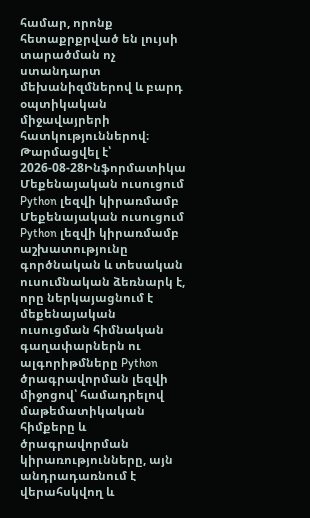համար, որոնք հետաքրքրված են լույսի տարածման ոչ ստանդարտ մեխանիզմներով և բարդ օպտիկական միջավայրերի հատկություններով։
Թարմացվել է՝ 2026-08-28Ինֆորմատիկա
Մեքենայական ուսուցում Python լեզվի կիրառմամբ
Մեքենայական ուսուցում Python լեզվի կիրառմամբ աշխատությունը գործնական և տեսական ուսումնական ձեռնարկ է, որը ներկայացնում է մեքենայական ուսուցման հիմնական գաղափարներն ու ալգորիթմները Python ծրագրավորման լեզվի միջոցով՝ համադրելով մաթեմատիկական հիմքերը և ծրագրավորման կիրառությունները, այն անդրադառնում է վերահսկվող և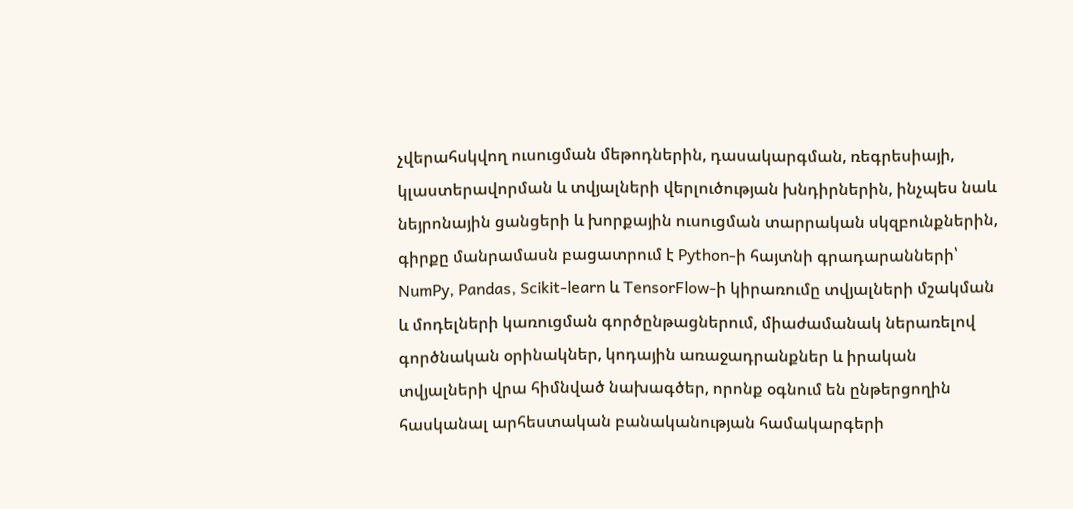չվերահսկվող ուսուցման մեթոդներին, դասակարգման, ռեգրեսիայի, կլաստերավորման և տվյալների վերլուծության խնդիրներին, ինչպես նաև նեյրոնային ցանցերի և խորքային ուսուցման տարրական սկզբունքներին, գիրքը մանրամասն բացատրում է Python-ի հայտնի գրադարանների՝ NumPy, Pandas, Scikit-learn և TensorFlow-ի կիրառումը տվյալների մշակման և մոդելների կառուցման գործընթացներում, միաժամանակ ներառելով գործնական օրինակներ, կոդային առաջադրանքներ և իրական տվյալների վրա հիմնված նախագծեր, որոնք օգնում են ընթերցողին հասկանալ արհեստական բանականության համակարգերի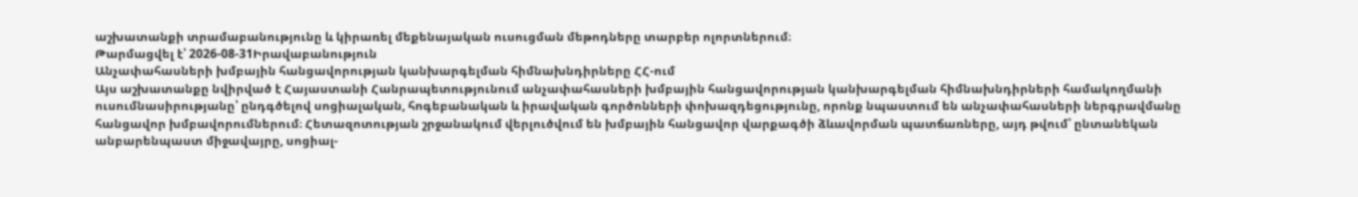աշխատանքի տրամաբանությունը և կիրառել մեքենայական ուսուցման մեթոդները տարբեր ոլորտներում։
Թարմացվել է՝ 2026-08-31Իրավաբանություն
Անչափահասների խմբային հանցավորության կանխարգելման հիմնախնդիրները ՀՀ-ում
Այս աշխատանքը նվիրված է Հայաստանի Հանրապետությունում անչափահասների խմբային հանցավորության կանխարգելման հիմնախնդիրների համակողմանի ուսումնասիրությանը՝ ընդգծելով սոցիալական, հոգեբանական և իրավական գործոնների փոխազդեցությունը, որոնք նպաստում են անչափահասների ներգրավմանը հանցավոր խմբավորումներում։ Հետազոտության շրջանակում վերլուծվում են խմբային հանցավոր վարքագծի ձևավորման պատճառները, այդ թվում՝ ընտանեկան անբարենպաստ միջավայրը, սոցիալ-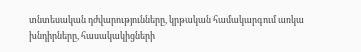տնտեսական դժվարությունները, կրթական համակարգում առկա խնդիրները, հասակակիցների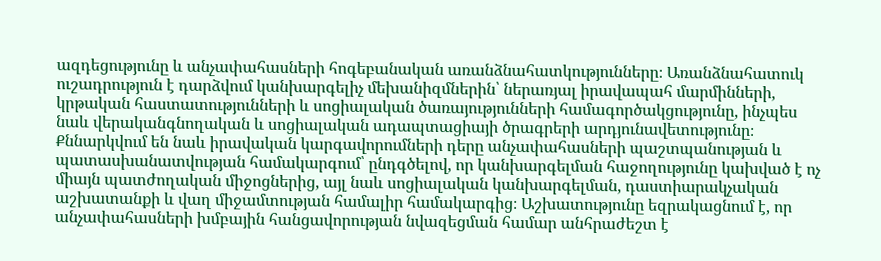ազդեցությունը և անչափահասների հոգեբանական առանձնահատկությունները։ Առանձնահատուկ ուշադրություն է դարձվում կանխարգելիչ մեխանիզմներին՝ ներառյալ իրավապահ մարմինների, կրթական հաստատությունների և սոցիալական ծառայությունների համագործակցությունը, ինչպես նաև վերականգնողական և սոցիալական ադապտացիայի ծրագրերի արդյունավետությունը։ Քննարկվում են նաև իրավական կարգավորումների դերը անչափահասների պաշտպանության և պատասխանատվության համակարգում՝ ընդգծելով, որ կանխարգելման հաջողությունը կախված է ոչ միայն պատժողական միջոցներից, այլ նաև սոցիալական կանխարգելման, դաստիարակչական աշխատանքի և վաղ միջամտության համալիր համակարգից։ Աշխատությունը եզրակացնում է, որ անչափահասների խմբային հանցավորության նվազեցման համար անհրաժեշտ է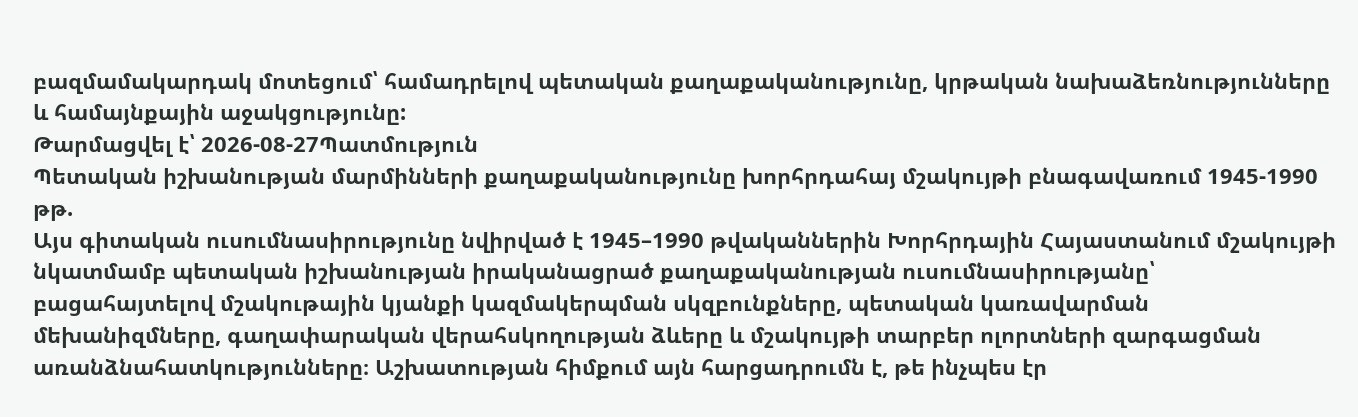բազմամակարդակ մոտեցում՝ համադրելով պետական քաղաքականությունը, կրթական նախաձեռնությունները և համայնքային աջակցությունը:
Թարմացվել է՝ 2026-08-27Պատմություն
Պետական իշխանության մարմինների քաղաքականությունը խորհրդահայ մշակույթի բնագավառում 1945-1990 թթ.
Այս գիտական ուսումնասիրությունը նվիրված է 1945–1990 թվականներին Խորհրդային Հայաստանում մշակույթի նկատմամբ պետական իշխանության իրականացրած քաղաքականության ուսումնասիրությանը՝ բացահայտելով մշակութային կյանքի կազմակերպման սկզբունքները, պետական կառավարման մեխանիզմները, գաղափարական վերահսկողության ձևերը և մշակույթի տարբեր ոլորտների զարգացման առանձնահատկությունները։ Աշխատության հիմքում այն հարցադրումն է, թե ինչպես էր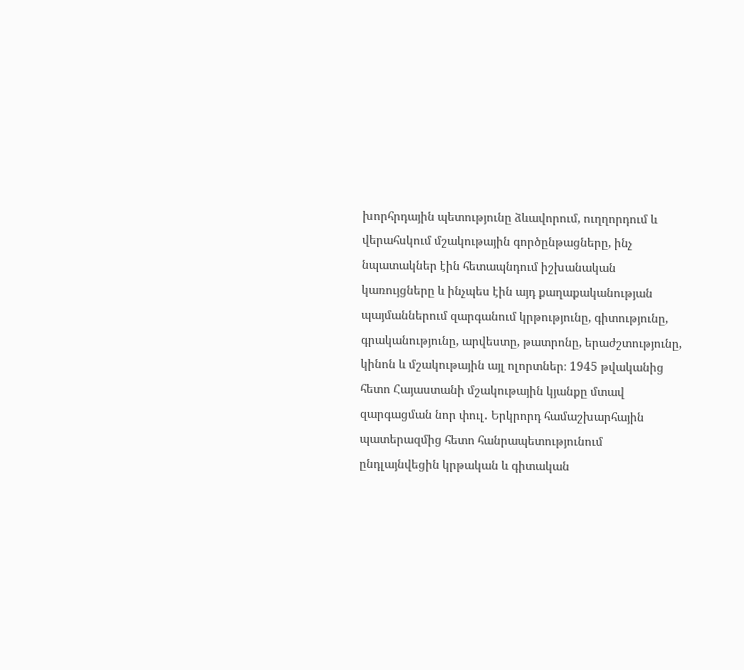խորհրդային պետությունը ձևավորում, ուղղորդում և վերահսկում մշակութային գործընթացները, ինչ նպատակներ էին հետապնդում իշխանական կառույցները և ինչպես էին այդ քաղաքականության պայմաններում զարգանում կրթությունը, գիտությունը, գրականությունը, արվեստը, թատրոնը, երաժշտությունը, կինոն և մշակութային այլ ոլորտներ։ 1945 թվականից հետո Հայաստանի մշակութային կյանքը մտավ զարգացման նոր փուլ․ Երկրորդ համաշխարհային պատերազմից հետո հանրապետությունում ընդլայնվեցին կրթական և գիտական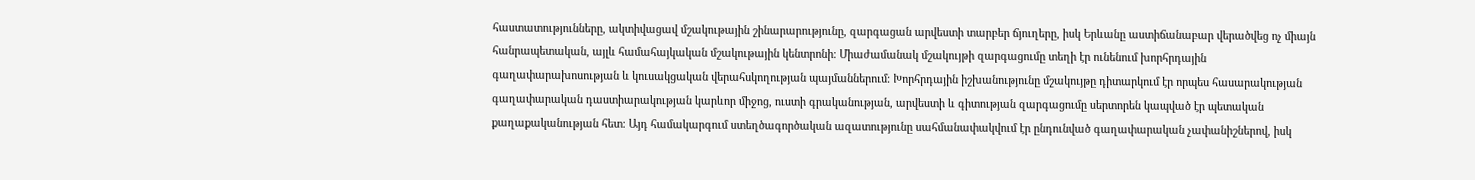հաստատությունները, ակտիվացավ մշակութային շինարարությունը, զարգացան արվեստի տարբեր ճյուղերը, իսկ Երևանը աստիճանաբար վերածվեց ոչ միայն հանրապետական, այլև համահայկական մշակութային կենտրոնի։ Միաժամանակ մշակույթի զարգացումը տեղի էր ունենում խորհրդային գաղափարախոսության և կուսակցական վերահսկողության պայմաններում։ Խորհրդային իշխանությունը մշակույթը դիտարկում էր որպես հասարակության գաղափարական դաստիարակության կարևոր միջոց, ուստի գրականության, արվեստի և գիտության զարգացումը սերտորեն կապված էր պետական քաղաքականության հետ։ Այդ համակարգում ստեղծագործական ազատությունը սահմանափակվում էր ընդունված գաղափարական չափանիշներով, իսկ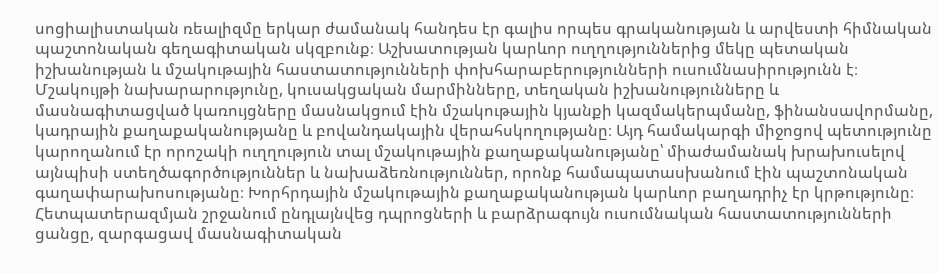սոցիալիստական ռեալիզմը երկար ժամանակ հանդես էր գալիս որպես գրականության և արվեստի հիմնական պաշտոնական գեղագիտական սկզբունք։ Աշխատության կարևոր ուղղություններից մեկը պետական իշխանության և մշակութային հաստատությունների փոխհարաբերությունների ուսումնասիրությունն է։ Մշակույթի նախարարությունը, կուսակցական մարմինները, տեղական իշխանությունները և մասնագիտացված կառույցները մասնակցում էին մշակութային կյանքի կազմակերպմանը, ֆինանսավորմանը, կադրային քաղաքականությանը և բովանդակային վերահսկողությանը։ Այդ համակարգի միջոցով պետությունը կարողանում էր որոշակի ուղղություն տալ մշակութային քաղաքականությանը՝ միաժամանակ խրախուսելով այնպիսի ստեղծագործություններ և նախաձեռնություններ, որոնք համապատասխանում էին պաշտոնական գաղափարախոսությանը։ Խորհրդային մշակութային քաղաքականության կարևոր բաղադրիչ էր կրթությունը։ Հետպատերազմյան շրջանում ընդլայնվեց դպրոցների և բարձրագույն ուսումնական հաստատությունների ցանցը, զարգացավ մասնագիտական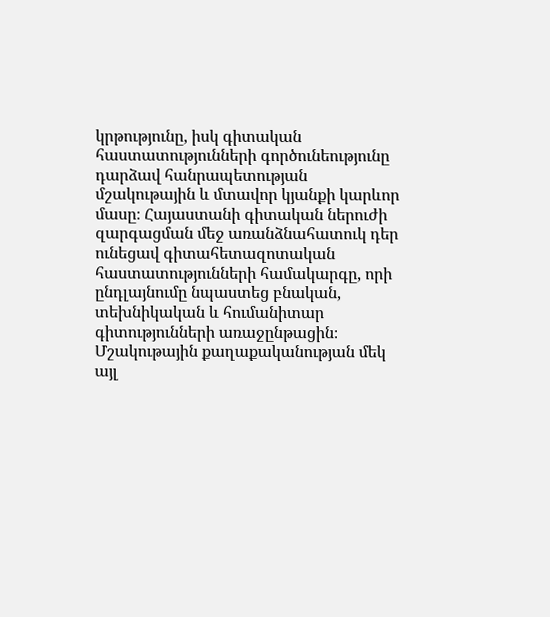կրթությունը, իսկ գիտական հաստատությունների գործունեությունը դարձավ հանրապետության մշակութային և մտավոր կյանքի կարևոր մասը։ Հայաստանի գիտական ներուժի զարգացման մեջ առանձնահատուկ դեր ունեցավ գիտահետազոտական հաստատությունների համակարգը, որի ընդլայնումը նպաստեց բնական, տեխնիկական և հումանիտար գիտությունների առաջընթացին։ Մշակութային քաղաքականության մեկ այլ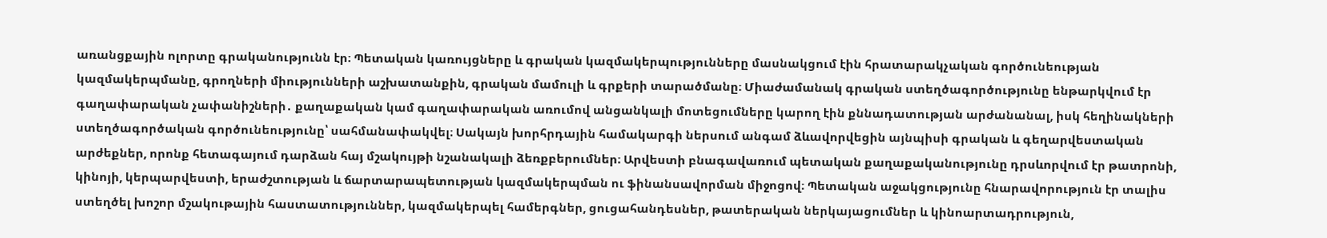առանցքային ոլորտը գրականությունն էր։ Պետական կառույցները և գրական կազմակերպությունները մասնակցում էին հրատարակչական գործունեության կազմակերպմանը, գրողների միությունների աշխատանքին, գրական մամուլի և գրքերի տարածմանը։ Միաժամանակ գրական ստեղծագործությունը ենթարկվում էր գաղափարական չափանիշների․ քաղաքական կամ գաղափարական առումով անցանկալի մոտեցումները կարող էին քննադատության արժանանալ, իսկ հեղինակների ստեղծագործական գործունեությունը՝ սահմանափակվել։ Սակայն խորհրդային համակարգի ներսում անգամ ձևավորվեցին այնպիսի գրական և գեղարվեստական արժեքներ, որոնք հետագայում դարձան հայ մշակույթի նշանակալի ձեռքբերումներ։ Արվեստի բնագավառում պետական քաղաքականությունը դրսևորվում էր թատրոնի, կինոյի, կերպարվեստի, երաժշտության և ճարտարապետության կազմակերպման ու ֆինանսավորման միջոցով։ Պետական աջակցությունը հնարավորություն էր տալիս ստեղծել խոշոր մշակութային հաստատություններ, կազմակերպել համերգներ, ցուցահանդեսներ, թատերական ներկայացումներ և կինոարտադրություն,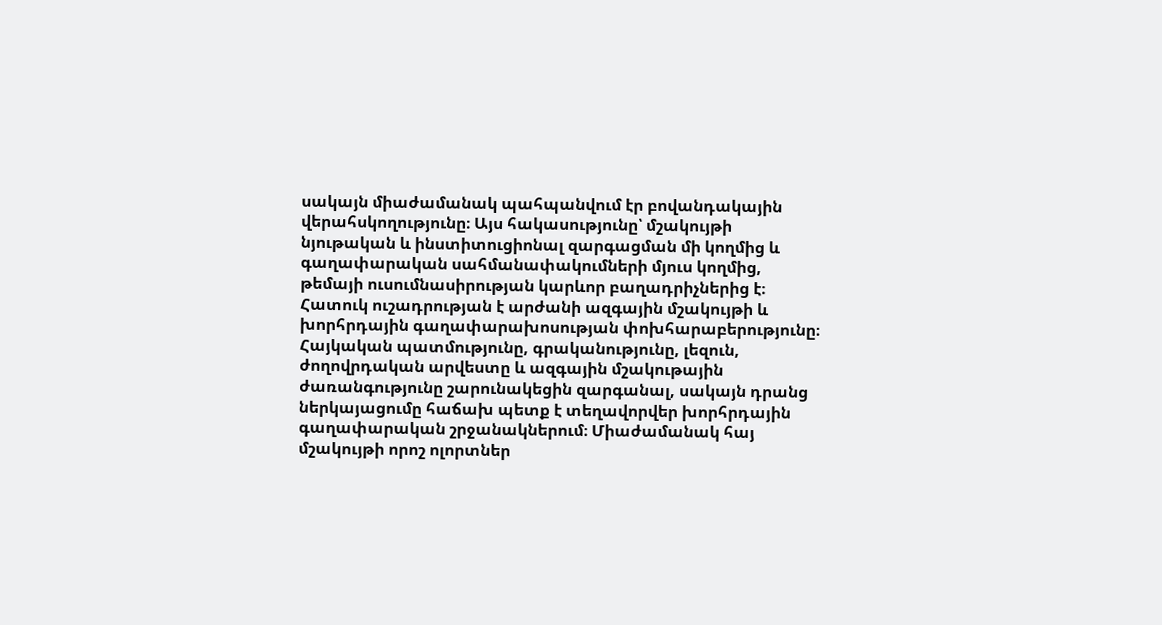սակայն միաժամանակ պահպանվում էր բովանդակային վերահսկողությունը։ Այս հակասությունը՝ մշակույթի նյութական և ինստիտուցիոնալ զարգացման մի կողմից և գաղափարական սահմանափակումների մյուս կողմից, թեմայի ուսումնասիրության կարևոր բաղադրիչներից է։ Հատուկ ուշադրության է արժանի ազգային մշակույթի և խորհրդային գաղափարախոսության փոխհարաբերությունը։ Հայկական պատմությունը, գրականությունը, լեզուն, ժողովրդական արվեստը և ազգային մշակութային ժառանգությունը շարունակեցին զարգանալ, սակայն դրանց ներկայացումը հաճախ պետք է տեղավորվեր խորհրդային գաղափարական շրջանակներում։ Միաժամանակ հայ մշակույթի որոշ ոլորտներ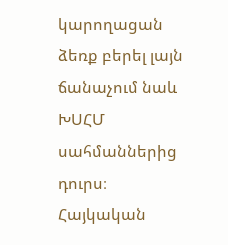կարողացան ձեռք բերել լայն ճանաչում նաև ԽՍՀՄ սահմաններից դուրս։ Հայկական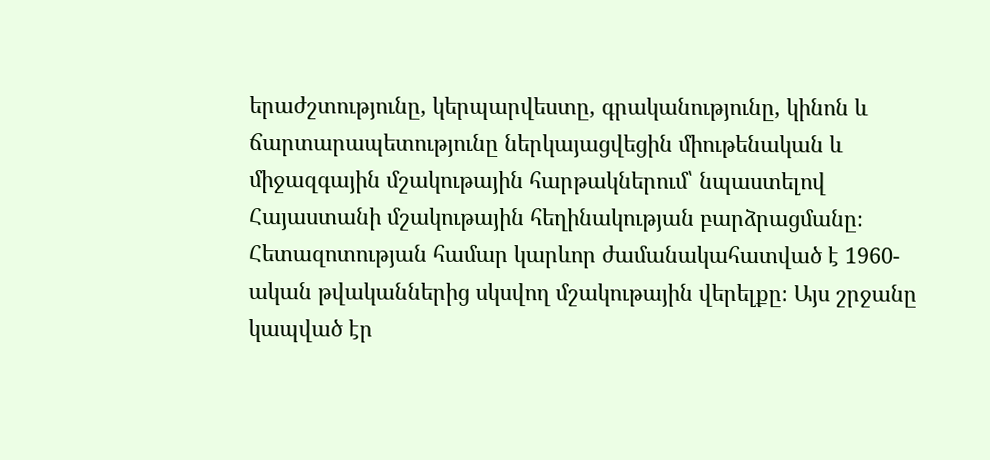երաժշտությունը, կերպարվեստը, գրականությունը, կինոն և ճարտարապետությունը ներկայացվեցին միութենական և միջազգային մշակութային հարթակներում՝ նպաստելով Հայաստանի մշակութային հեղինակության բարձրացմանը։ Հետազոտության համար կարևոր ժամանակահատված է 1960-ական թվականներից սկսվող մշակութային վերելքը։ Այս շրջանը կապված էր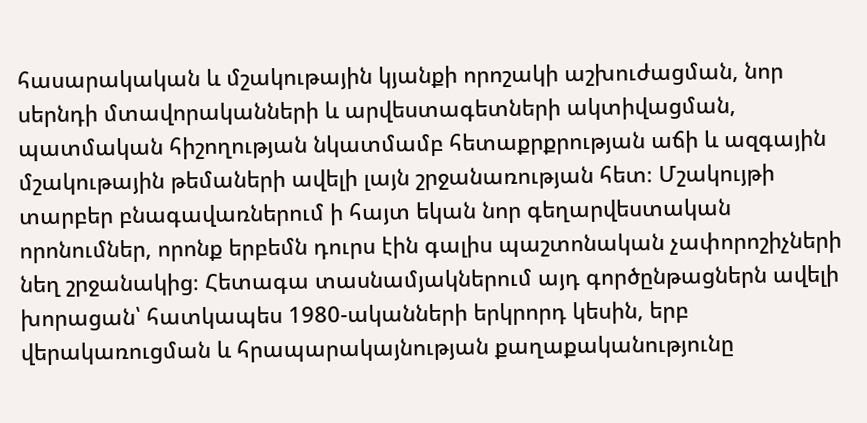հասարակական և մշակութային կյանքի որոշակի աշխուժացման, նոր սերնդի մտավորականների և արվեստագետների ակտիվացման, պատմական հիշողության նկատմամբ հետաքրքրության աճի և ազգային մշակութային թեմաների ավելի լայն շրջանառության հետ։ Մշակույթի տարբեր բնագավառներում ի հայտ եկան նոր գեղարվեստական որոնումներ, որոնք երբեմն դուրս էին գալիս պաշտոնական չափորոշիչների նեղ շրջանակից։ Հետագա տասնամյակներում այդ գործընթացներն ավելի խորացան՝ հատկապես 1980-ականների երկրորդ կեսին, երբ վերակառուցման և հրապարակայնության քաղաքականությունը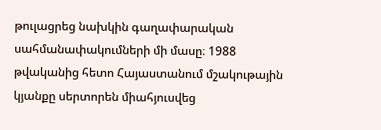թուլացրեց նախկին գաղափարական սահմանափակումների մի մասը։ 1988 թվականից հետո Հայաստանում մշակութային կյանքը սերտորեն միահյուսվեց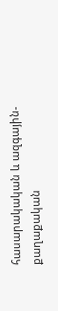հասարակական և ազգային-քաղաքական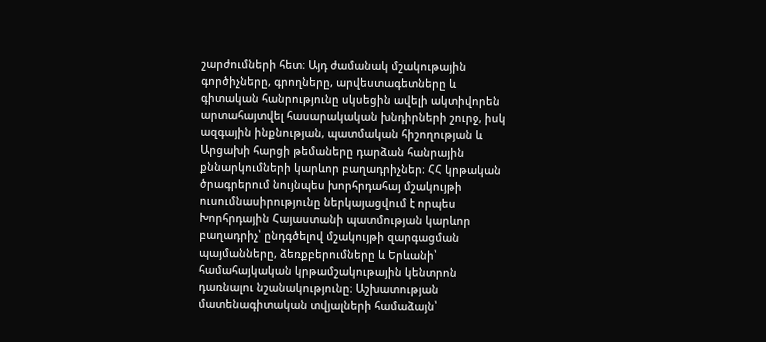շարժումների հետ։ Այդ ժամանակ մշակութային գործիչները, գրողները, արվեստագետները և գիտական հանրությունը սկսեցին ավելի ակտիվորեն արտահայտվել հասարակական խնդիրների շուրջ, իսկ ազգային ինքնության, պատմական հիշողության և Արցախի հարցի թեմաները դարձան հանրային քննարկումների կարևոր բաղադրիչներ։ ՀՀ կրթական ծրագրերում նույնպես խորհրդահայ մշակույթի ուսումնասիրությունը ներկայացվում է որպես Խորհրդային Հայաստանի պատմության կարևոր բաղադրիչ՝ ընդգծելով մշակույթի զարգացման պայմանները, ձեռքբերումները և Երևանի՝ համահայկական կրթամշակութային կենտրոն դառնալու նշանակությունը։ Աշխատության մատենագիտական տվյալների համաձայն՝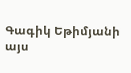Գագիկ Եթիմյանի այս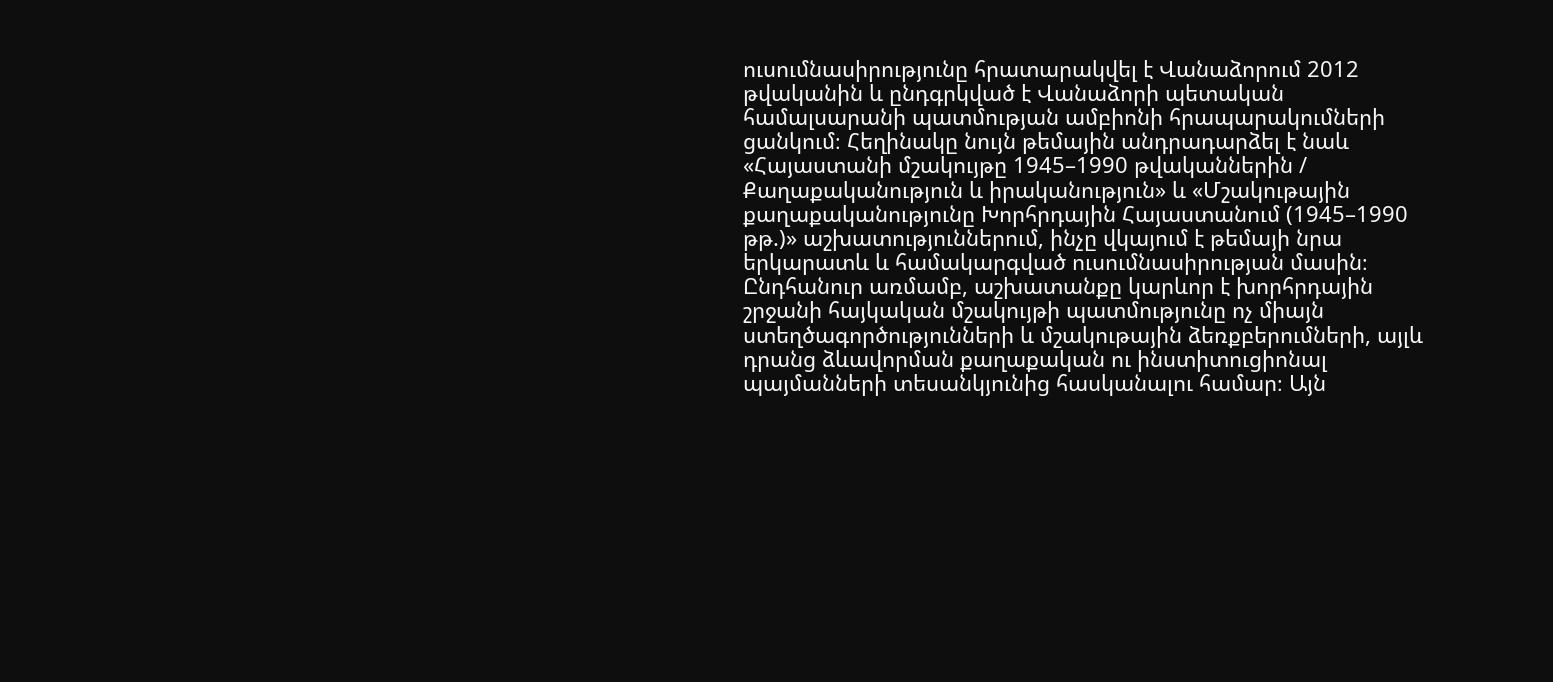ուսումնասիրությունը հրատարակվել է Վանաձորում 2012 թվականին և ընդգրկված է Վանաձորի պետական համալսարանի պատմության ամբիոնի հրապարակումների ցանկում։ Հեղինակը նույն թեմային անդրադարձել է նաև «Հայաստանի մշակույթը 1945–1990 թվականներին / Քաղաքականություն և իրականություն» և «Մշակութային քաղաքականությունը Խորհրդային Հայաստանում (1945–1990 թթ.)» աշխատություններում, ինչը վկայում է թեմայի նրա երկարատև և համակարգված ուսումնասիրության մասին։ Ընդհանուր առմամբ, աշխատանքը կարևոր է խորհրդային շրջանի հայկական մշակույթի պատմությունը ոչ միայն ստեղծագործությունների և մշակութային ձեռքբերումների, այլև դրանց ձևավորման քաղաքական ու ինստիտուցիոնալ պայմանների տեսանկյունից հասկանալու համար։ Այն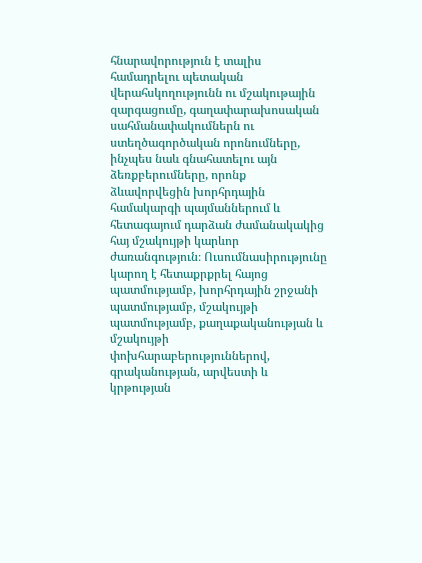հնարավորություն է տալիս համադրելու պետական վերահսկողությունն ու մշակութային զարգացումը, գաղափարախոսական սահմանափակումներն ու ստեղծագործական որոնումները, ինչպես նաև գնահատելու այն ձեռքբերումները, որոնք ձևավորվեցին խորհրդային համակարգի պայմաններում և հետագայում դարձան ժամանակակից հայ մշակույթի կարևոր ժառանգություն։ Ուսումնասիրությունը կարող է հետաքրքրել հայոց պատմությամբ, խորհրդային շրջանի պատմությամբ, մշակույթի պատմությամբ, քաղաքականության և մշակույթի փոխհարաբերություններով, գրականության, արվեստի և կրթության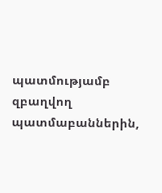պատմությամբ զբաղվող պատմաբաններին,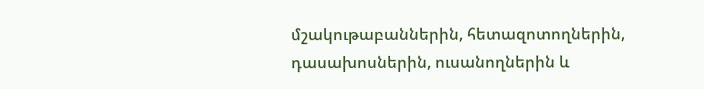մշակութաբաններին, հետազոտողներին, դասախոսներին, ուսանողներին և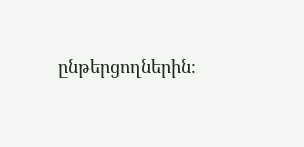ընթերցողներին։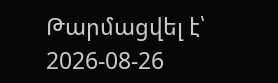Թարմացվել է՝ 2026-08-26